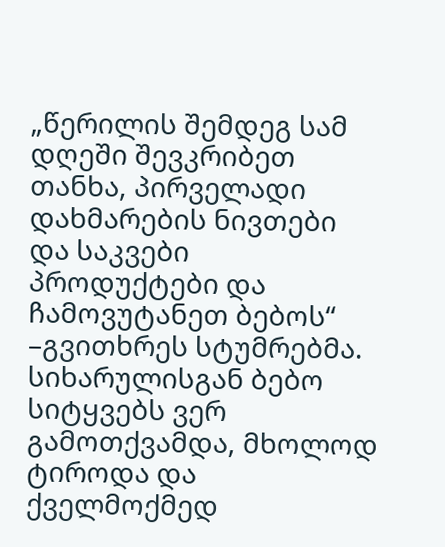„წერილის შემდეგ სამ დღეში შევკრიბეთ თანხა, პირველადი დახმარების ნივთები და საკვები პროდუქტები და ჩამოვუტანეთ ბებოს“ –გვითხრეს სტუმრებმა.
სიხარულისგან ბებო სიტყვებს ვერ გამოთქვამდა, მხოლოდ ტიროდა და ქველმოქმედ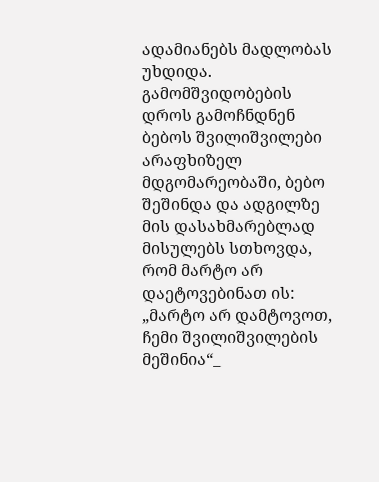ადამიანებს მადლობას უხდიდა.
გამომშვიდობების დროს გამოჩნდნენ ბებოს შვილიშვილები არაფხიზელ მდგომარეობაში, ბებო შეშინდა და ადგილზე მის დასახმარებლად მისულებს სთხოვდა, რომ მარტო არ დაეტოვებინათ ის:
„მარტო არ დამტოვოთ, ჩემი შვილიშვილების მეშინია“_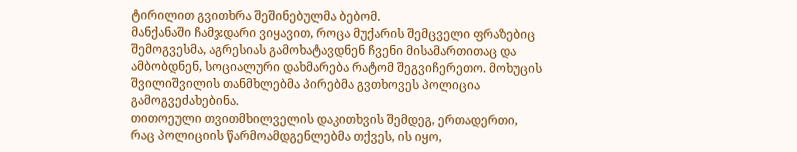ტირილით გვითხრა შეშინებულმა ბებომ.
მანქანაში ჩამჯდარი ვიყავით, როცა მუქარის შემცველი ფრაზებიც შემოგვესმა, აგრესიას გამოხატავდნენ ჩვენი მისამართითაც და ამბობდნენ, სოციალური დახმარება რატომ შეგვიჩერეთო. მოხუცის შვილიშვილის თანმხლებმა პირებმა გვთხოვეს პოლიცია გამოგვეძახებინა.
თითოეული თვითმხილველის დაკითხვის შემდეგ, ერთადერთი, რაც პოლიციის წარმოამდგენლებმა თქვეს, ის იყო,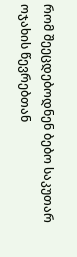რომ შეეცდებოდნენ ბებო საკუთარ ოჯახის წევრებთან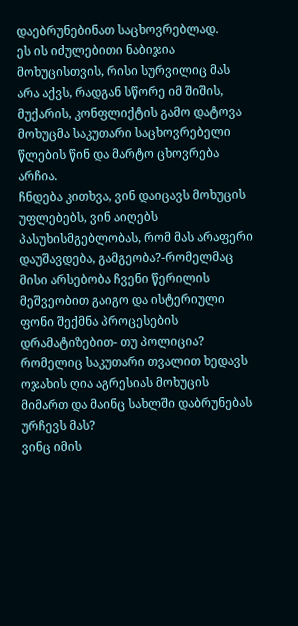დაებრუნებინათ საცხოვრებლად.
ეს ის იძულებითი ნაბიჯია მოხუცისთვის, რისი სურვილიც მას არა აქვს, რადგან სწორე იმ შიშის, მუქარის, კონფლიქტის გამო დატოვა მოხუცმა საკუთარი საცხოვრებელი წლების წინ და მარტო ცხოვრება არჩია.
ჩნდება კითხვა, ვინ დაიცავს მოხუცის უფლებებს, ვინ აიღებს პასუხისმგებლობას, რომ მას არაფერი დაუშავდება, გამგეობა?-რომელმაც მისი არსებობა ჩვენი წერილის მეშვეობით გაიგო და ისტერიული ფონი შექმნა პროცესების დრამატიზებით- თუ პოლიცია? რომელიც საკუთარი თვალით ხედავს ოჯახის ღია აგრესიას მოხუცის მიმართ და მაინც სახლში დაბრუნებას ურჩევს მას?
ვინც იმის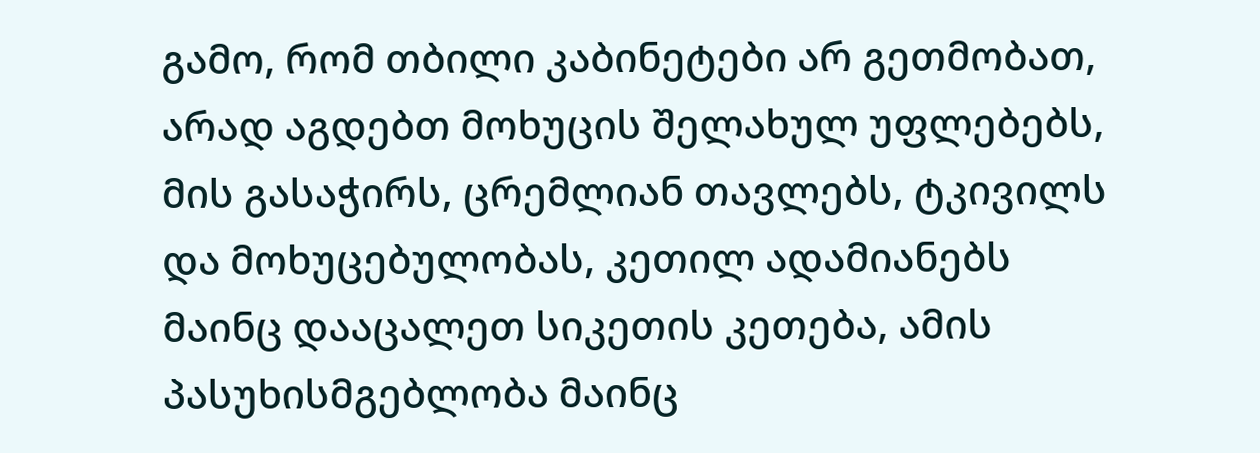გამო, რომ თბილი კაბინეტები არ გეთმობათ, არად აგდებთ მოხუცის შელახულ უფლებებს, მის გასაჭირს, ცრემლიან თავლებს, ტკივილს და მოხუცებულობას, კეთილ ადამიანებს მაინც დააცალეთ სიკეთის კეთება, ამის პასუხისმგებლობა მაინც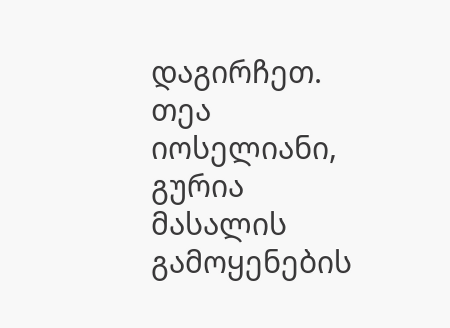დაგირჩეთ.
თეა იოსელიანი, გურია
მასალის გამოყენების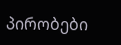პირობები